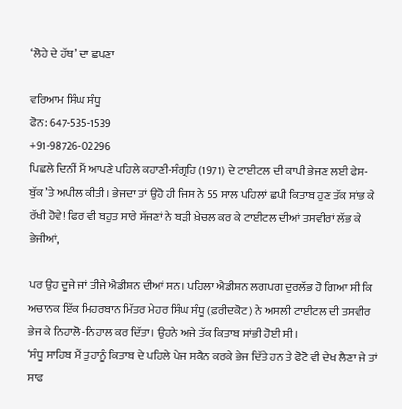‘ਲੋਹੇ ਦੇ ਹੱਥ’ ਦਾ ਛਪਣਾ

ਵਰਿਆਮ ਸਿੰਘ ਸੰਧੂ
ਫੋਨ: 647-535-1539
+91-98726-02296
ਪਿਛਲੇ ਦਿਨੀਂ ਮੈਂ ਆਪਣੇ ਪਹਿਲੇ ਕਹਾਣੀ-ਸੰਗ੍ਰਹਿ (1971) ਦੇ ਟਾਈਟਲ ਦੀ ਕਾਪੀ ਭੇਜਣ ਲਈ ਫੇਸ-ਬੁੱਕ ’ਤੇ ਅਪੀਲ ਕੀਤੀ। ਭੇਜਦਾ ਤਾਂ ਉਹੋ ਹੀ ਜਿਸ ਨੇ 55 ਸਾਲ ਪਹਿਲਾਂ ਛਪੀ ਕਿਤਾਬ ਹੁਣ ਤੱਕ ਸਾਂਭ ਕੇ ਰੱਖੀ ਹੋਵੇ! ਫਿਰ ਵੀ ਬਹੁਤ ਸਾਰੇ ਸੱਜਣਾਂ ਨੇ ਬੜੀ ਖ਼ੇਚਲ ਕਰ ਕੇ ਟਾਈਟਲ ਦੀਆਂ ਤਸਵੀਰਾਂ ਲੱਭ ਕੇ ਭੇਜੀਆਂ,

ਪਰ ਉਹ ਦੂਜੇ ਜਾਂ ਤੀਜੇ ਐਡੀਸ਼ਨ ਦੀਆਂ ਸਨ। ਪਹਿਲਾ ਐਡੀਸ਼ਨ ਲਗਪਗ ਦੁਰਲੱਭ ਹੋ ਗਿਆ ਸੀ ਕਿ ਅਚਾਨਕ ਇੱਕ ਮਿਹਰਬਾਨ ਮਿੱਤਰ ਮੇਹਰ ਸਿੰਘ ਸੰਧੂ (ਫ਼ਰੀਦਕੋਟ) ਨੇ ਅਸਲੀ ਟਾਈਟਲ ਦੀ ਤਸਵੀਰ ਭੇਜ ਕੇ ਨਿਹਾਲੋ-ਨਿਹਾਲ ਕਰ ਦਿੱਤਾ। ਉਹਨੇ ਅਜੇ ਤੱਕ ਕਿਤਾਬ ਸਾਂਭੀ ਹੋਈ ਸੀ।
‘ਸੰਧੂ ਸਾਹਿਬ ਮੈਂ ਤੁਹਾਨੂੰ ਕਿਤਾਬ ਦੇ ਪਹਿਲੇ ਪੇਜ ਸਕੈਨ ਕਰਕੇ ਭੇਜ ਦਿੱਤੇ ਹਨ ਤੇ ਫੋਟੋ ਵੀ ਦੇਖ ਲੈਣਾ ਜੇ ਤਾਂ ਸਾਫ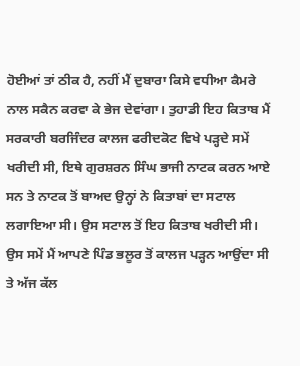ਹੋਈਆਂ ਤਾਂ ਠੀਕ ਹੈ, ਨਹੀਂ ਮੈਂ ਦੁਬਾਰਾ ਕਿਸੇ ਵਧੀਆ ਕੈਮਰੇ ਨਾਲ ਸਕੈਨ ਕਰਵਾ ਕੇ ਭੇਜ ਦੇਵਾਂਗਾ। ਤੁਹਾਡੀ ਇਹ ਕਿਤਾਬ ਮੈਂ ਸਰਕਾਰੀ ਬਰਜਿੰਦਰ ਕਾਲਜ ਫਰੀਦਕੋਟ ਵਿਖੇ ਪੜ੍ਹਦੇ ਸਮੇਂ ਖਰੀਦੀ ਸੀ, ਇਥੇ ਗੁਰਸ਼ਰਨ ਸਿੰਘ ਭਾਜੀ ਨਾਟਕ ਕਰਨ ਆਏ ਸਨ ਤੇ ਨਾਟਕ ਤੋਂ ਬਾਅਦ ਉਨ੍ਹਾਂ ਨੇ ਕਿਤਾਬਾਂ ਦਾ ਸਟਾਲ ਲਗਾਇਆ ਸੀ। ਉਸ ਸਟਾਲ ਤੋਂ ਇਹ ਕਿਤਾਬ ਖਰੀਦੀ ਸੀ। ਉਸ ਸਮੇਂ ਮੈਂ ਆਪਣੇ ਪਿੰਡ ਭਲੂਰ ਤੋਂ ਕਾਲਜ ਪੜ੍ਹਨ ਆਉਂਦਾ ਸੀ ਤੇ ਅੱਜ ਕੱਲ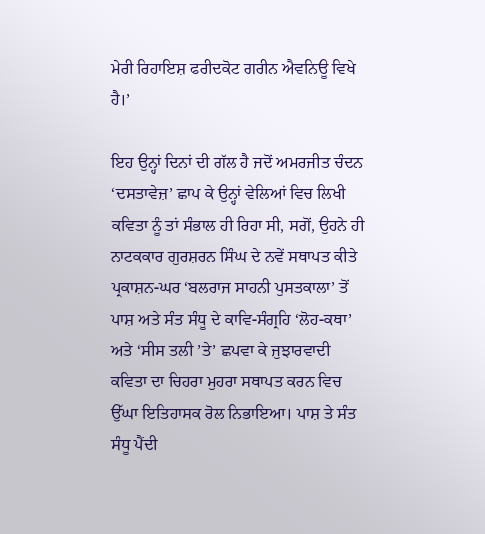ਮੇਰੀ ਰਿਹਾਇਸ਼ ਫਰੀਦਕੋਟ ਗਰੀਨ ਐਵਨਿਊ ਵਿਖੇ ਹੈ।’

ਇਹ ਉਨ੍ਹਾਂ ਦਿਨਾਂ ਦੀ ਗੱਲ ਹੈ ਜਦੋਂ ਅਮਰਜੀਤ ਚੰਦਨ ‘ਦਸਤਾਵੇਜ਼’ ਛਾਪ ਕੇ ਉਨ੍ਹਾਂ ਵੇਲਿਆਂ ਵਿਚ ਲਿਖੀ ਕਵਿਤਾ ਨੂੰ ਤਾਂ ਸੰਭਾਲ ਹੀ ਰਿਹਾ ਸੀ, ਸਗੋਂ, ਉਹਨੇ ਹੀ ਨਾਟਕਕਾਰ ਗੁਰਸ਼ਰਨ ਸਿੰਘ ਦੇ ਨਵੇਂ ਸਥਾਪਤ ਕੀਤੇ ਪ੍ਰਕਾਸ਼ਨ-ਘਰ ‘ਬਲਰਾਜ ਸਾਹਨੀ ਪੁਸਤਕਾਲਾ’ ਤੋਂ ਪਾਸ਼ ਅਤੇ ਸੰਤ ਸੰਧੂ ਦੇ ਕਾਵਿ-ਸੰਗ੍ਰਹਿ ‘ਲੋਹ-ਕਥਾ’ ਅਤੇ ‘ਸੀਸ ਤਲੀ ’ਤੇ’ ਛਪਵਾ ਕੇ ਜੁਝਾਰਵਾਦੀ ਕਵਿਤਾ ਦਾ ਚਿਹਰਾ ਮੁਹਰਾ ਸਥਾਪਤ ਕਰਨ ਵਿਚ ਉੱਘਾ ਇਤਿਹਾਸਕ ਰੋਲ ਨਿਭਾਇਆ। ਪਾਸ਼ ਤੇ ਸੰਤ ਸੰਧੂ ਪੈਂਦੀ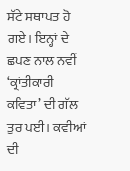ਸੱਟੇ ਸਥਾਪਤ ਹੋ ਗਏ। ਇਨ੍ਹਾਂ ਦੇ ਛਪਣ ਨਾਲ ਨਵੀਂ ‘ਕ੍ਰਾਂਤੀਕਾਰੀ ਕਵਿਤਾ’ ਦੀ ਗੱਲ ਤੁਰ ਪਈ। ਕਵੀਆਂ ਦੀ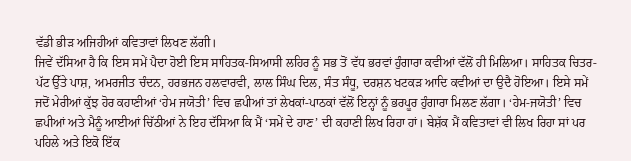ਵੱਡੀ ਭੀੜ ਅਜਿਹੀਆਂ ਕਵਿਤਾਵਾਂ ਲਿਖਣ ਲੱਗੀ।
ਜਿਵੇਂ ਦੱਸਿਆ ਹੈ ਕਿ ਇਸ ਸਮੇਂ ਪੈਦਾ ਹੋਈ ਇਸ ਸਾਹਿਤਕ-ਸਿਆਸੀ ਲਹਿਰ ਨੂੰ ਸਭ ਤੋਂ ਵੱਧ ਭਰਵਾਂ ਹੁੰਗਾਰਾ ਕਵੀਆਂ ਵੱਲੋਂ ਹੀ ਮਿਲਿਆ। ਸਾਹਿਤਕ ਚਿਤਰ-ਪੱਟ ਉੱਤੇ ਪਾਸ਼, ਅਮਰਜੀਤ ਚੰਦਨ, ਹਰਭਜਨ ਹਲਵਾਰਵੀ, ਲਾਲ ਸਿੰਘ ਦਿਲ, ਸੰਤ ਸੰਧੂ, ਦਰਸ਼ਨ ਖਟਕੜ ਆਦਿ ਕਵੀਆਂ ਦਾ ਉਦੈ ਹੋਇਆ। ਇਸੇ ਸਮੇਂ ਜਦੋਂ ਮੇਰੀਆਂ ਕੁੱਝ ਹੋਰ ਕਹਾਣੀਆਂ ‘ਹੇਮ ਜਯੋਤੀ’ ਵਿਚ ਛਪੀਆਂ ਤਾਂ ਲੇਖਕਾਂ-ਪਾਠਕਾਂ ਵੱਲੋਂ ਇਨ੍ਹਾਂ ਨੂੰ ਭਰਪੂਰ ਹੁੰਗਾਰਾ ਮਿਲਣ ਲੱਗਾ। ‘ਹੇਮ-ਜਯੋਤੀ’ ਵਿਚ ਛਪੀਆਂ ਅਤੇ ਮੈਨੂੰ ਆਈਆਂ ਚਿੱਠੀਆਂ ਨੇ ਇਹ ਦੱਸਿਆ ਕਿ ਮੈਂ ‘ਸਮੇਂ ਦੇ ਹਾਣ’ ਦੀ ਕਹਾਣੀ ਲਿਖ ਰਿਹਾ ਹਾਂ। ਬੇਸ਼ੱਕ ਮੈਂ ਕਵਿਤਾਵਾਂ ਵੀ ਲਿਖ ਰਿਹਾ ਸਾਂ ਪਰ ਪਹਿਲੇ ਅਤੇ ਇਕੋ ਇੱਕ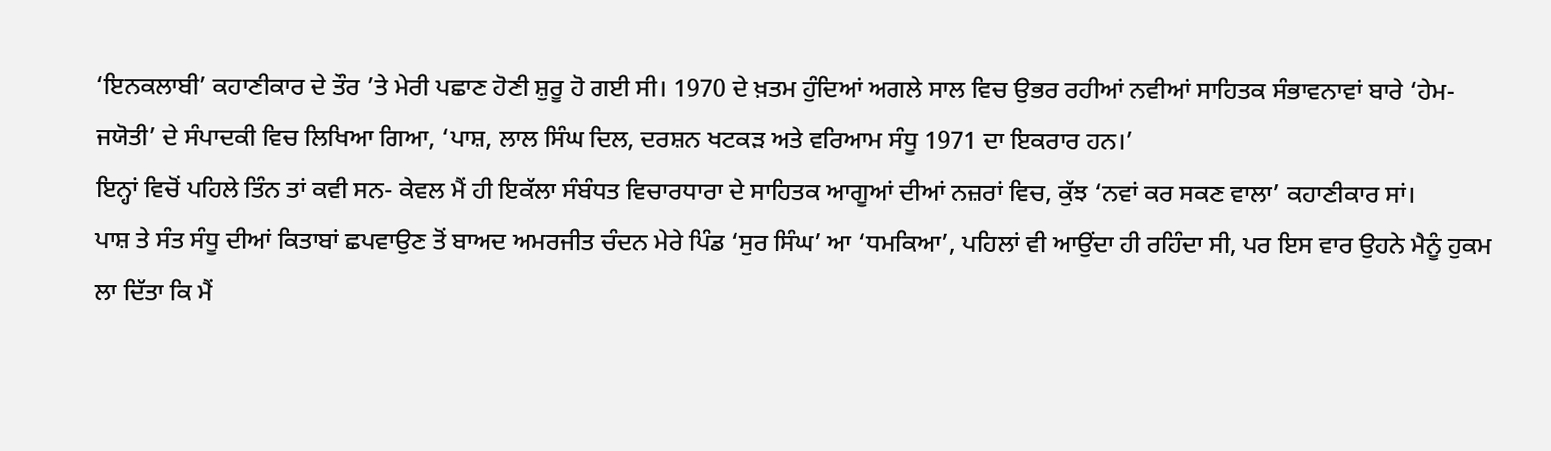‘ਇਨਕਲਾਬੀ’ ਕਹਾਣੀਕਾਰ ਦੇ ਤੌਰ ’ਤੇ ਮੇਰੀ ਪਛਾਣ ਹੋਣੀ ਸ਼ੁਰੂ ਹੋ ਗਈ ਸੀ। 1970 ਦੇ ਖ਼ਤਮ ਹੁੰਦਿਆਂ ਅਗਲੇ ਸਾਲ ਵਿਚ ਉਭਰ ਰਹੀਆਂ ਨਵੀਆਂ ਸਾਹਿਤਕ ਸੰਭਾਵਨਾਵਾਂ ਬਾਰੇ ‘ਹੇਮ-ਜਯੋਤੀ’ ਦੇ ਸੰਪਾਦਕੀ ਵਿਚ ਲਿਖਿਆ ਗਿਆ, ‘ਪਾਸ਼, ਲਾਲ ਸਿੰਘ ਦਿਲ, ਦਰਸ਼ਨ ਖਟਕੜ ਅਤੇ ਵਰਿਆਮ ਸੰਧੂ 1971 ਦਾ ਇਕਰਾਰ ਹਨ।’
ਇਨ੍ਹਾਂ ਵਿਚੋਂ ਪਹਿਲੇ ਤਿੰਨ ਤਾਂ ਕਵੀ ਸਨ- ਕੇਵਲ ਮੈਂ ਹੀ ਇਕੱਲਾ ਸੰਬੰਧਤ ਵਿਚਾਰਧਾਰਾ ਦੇ ਸਾਹਿਤਕ ਆਗੂਆਂ ਦੀਆਂ ਨਜ਼ਰਾਂ ਵਿਚ, ਕੁੱਝ ‘ਨਵਾਂ ਕਰ ਸਕਣ ਵਾਲਾ’ ਕਹਾਣੀਕਾਰ ਸਾਂ।
ਪਾਸ਼ ਤੇ ਸੰਤ ਸੰਧੂ ਦੀਆਂ ਕਿਤਾਬਾਂ ਛਪਵਾਉਣ ਤੋਂ ਬਾਅਦ ਅਮਰਜੀਤ ਚੰਦਨ ਮੇਰੇ ਪਿੰਡ ‘ਸੁਰ ਸਿੰਘ’ ਆ ‘ਧਮਕਿਆ’, ਪਹਿਲਾਂ ਵੀ ਆਉਂਦਾ ਹੀ ਰਹਿੰਦਾ ਸੀ, ਪਰ ਇਸ ਵਾਰ ਉਹਨੇ ਮੈਨੂੰ ਹੁਕਮ ਲਾ ਦਿੱਤਾ ਕਿ ਮੈਂ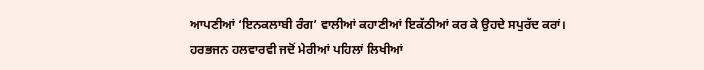ਆਪਣੀਆਂ ‘ਇਨਕਲਾਬੀ ਰੰਗ’ ਵਾਲੀਆਂ ਕਹਾਣੀਆਂ ਇਕੱਠੀਆਂ ਕਰ ਕੇ ਉਹਦੇ ਸਪੁਰੱਦ ਕਰਾਂ।
ਹਰਭਜਨ ਹਲਵਾਰਵੀ ਜਦੋਂ ਮੇਰੀਆਂ ਪਹਿਲਾਂ ਲਿਖੀਆਂ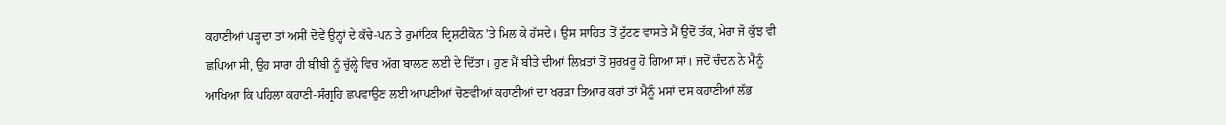ਕਹਾਣੀਆਂ ਪੜ੍ਹਦਾ ਤਾਂ ਅਸੀਂ ਦੋਵੇਂ ਉਨ੍ਹਾਂ ਦੇ ਕੱਚੇ-ਪਨ ਤੇ ਰੁਮਾਂਟਿਕ ਦ੍ਰਿਸ਼ਟੀਕੋਨ ’ਤੇ ਮਿਲ ਕੇ ਹੱਸਦੇ। ਉਸ ਸਾਹਿਤ ਤੋਂ ਟੁੱਟਣ ਵਾਸਤੇ ਮੈਂ ਉਦੋਂ ਤੱਕ, ਮੇਰਾ ਜੋ ਕੁੱਝ ਵੀ ਛਪਿਆ ਸੀ, ਉਹ ਸਾਰਾ ਹੀ ਬੀਬੀ ਨੂੰ ਚੁੱਲ੍ਹੇ ਵਿਚ ਅੱਗ ਬਾਲਣ ਲਈ ਦੇ ਦਿੱਤਾ। ਹੁਣ ਮੈਂ ਬੀਤੇ ਦੀਆਂ ਲਿਖ਼ਤਾਂ ਤੋਂ ਸੁਰਖ਼ਰੂ ਹੋ ਗਿਆ ਸਾਂ। ਜਦੋਂ ਚੰਦਨ ਨੇ ਮੈਨੂੰ ਆਖਿਆ ਕਿ ਪਹਿਲਾ ਕਹਾਣੀ-ਸੰਗ੍ਰਹਿ ਛਪਵਾਉਣ ਲਈ ਆਪਣੀਆਂ ਚੋਣਵੀਆਂ ਕਹਾਣੀਆਂ ਦਾ ਖਰੜਾ ਤਿਆਰ ਕਰਾਂ ਤਾਂ ਮੈਨੂੰ ਮਸਾਂ ਦਸ ਕਹਾਣੀਆਂ ਲੱਭ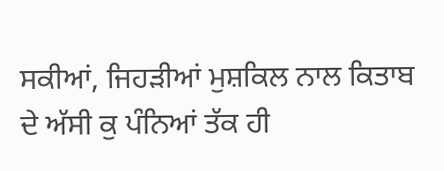ਸਕੀਆਂ, ਜਿਹੜੀਆਂ ਮੁਸ਼ਕਿਲ ਨਾਲ ਕਿਤਾਬ ਦੇ ਅੱਸੀ ਕੁ ਪੰਨਿਆਂ ਤੱਕ ਹੀ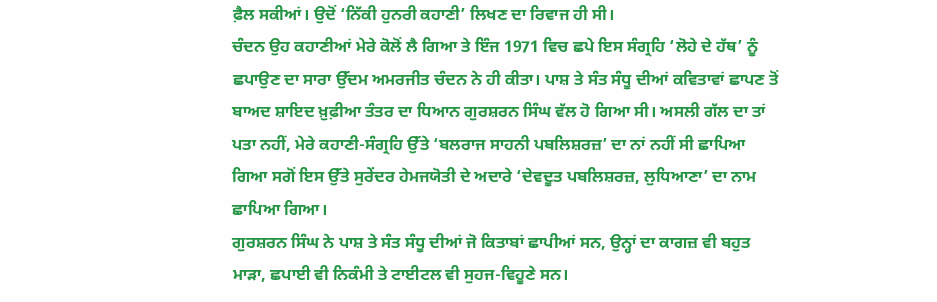ਫ਼ੈਲ ਸਕੀਆਂ। ਉਦੋਂ ‘ਨਿੱਕੀ ਹੁਨਰੀ ਕਹਾਣੀ’ ਲਿਖਣ ਦਾ ਰਿਵਾਜ ਹੀ ਸੀ।
ਚੰਦਨ ਉਹ ਕਹਾਣੀਆਂ ਮੇਰੇ ਕੋਲੋਂ ਲੈ ਗਿਆ ਤੇ ਇੰਜ 1971 ਵਿਚ ਛਪੇ ਇਸ ਸੰਗ੍ਰਹਿ ‘ਲੋਹੇ ਦੇ ਹੱਥ’ ਨੂੰ ਛਪਾਉਣ ਦਾ ਸਾਰਾ ਉੱਦਮ ਅਮਰਜੀਤ ਚੰਦਨ ਨੇ ਹੀ ਕੀਤਾ। ਪਾਸ਼ ਤੇ ਸੰਤ ਸੰਧੂ ਦੀਆਂ ਕਵਿਤਾਵਾਂ ਛਾਪਣ ਤੋਂ ਬਾਅਦ ਸ਼ਾਇਦ ਖ਼ੁਫ਼ੀਆ ਤੰਤਰ ਦਾ ਧਿਆਨ ਗੁਰਸ਼ਰਨ ਸਿੰਘ ਵੱਲ ਹੋ ਗਿਆ ਸੀ। ਅਸਲੀ ਗੱਲ ਦਾ ਤਾਂ ਪਤਾ ਨਹੀਂ, ਮੇਰੇ ਕਹਾਣੀ-ਸੰਗ੍ਰਹਿ ਉੱਤੇ ‘ਬਲਰਾਜ ਸਾਹਨੀ ਪਬਲਿਸ਼ਰਜ਼’ ਦਾ ਨਾਂ ਨਹੀਂ ਸੀ ਛਾਪਿਆ ਗਿਆ ਸਗੋਂ ਇਸ ਉੱਤੇ ਸੁਰੇਂਦਰ ਹੇਮਜਯੋਤੀ ਦੇ ਅਦਾਰੇ ‘ਦੇਵਦੂਤ ਪਬਲਿਸ਼ਰਜ਼, ਲੁਧਿਆਣਾ’ ਦਾ ਨਾਮ ਛਾਪਿਆ ਗਿਆ।
ਗੁਰਸ਼ਰਨ ਸਿੰਘ ਨੇ ਪਾਸ਼ ਤੇ ਸੰਤ ਸੰਧੂ ਦੀਆਂ ਜੋ ਕਿਤਾਬਾਂ ਛਾਪੀਆਂ ਸਨ, ਉਨ੍ਹਾਂ ਦਾ ਕਾਗਜ਼ ਵੀ ਬਹੁਤ ਮਾੜਾ, ਛਪਾਈ ਵੀ ਨਿਕੰਮੀ ਤੇ ਟਾਈਟਲ ਵੀ ਸੁਹਜ-ਵਿਹੂਣੇ ਸਨ।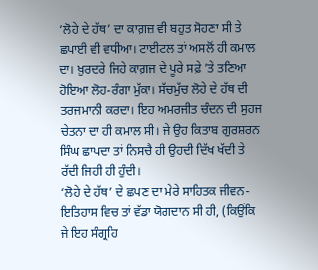‘ਲੋਹੇ ਦੇ ਹੱਥ’ ਦਾ ਕਾਗ਼ਜ਼ ਵੀ ਬਹੁਤ ਸੋਹਣਾ ਸੀ ਤੇ ਛਪਾਈ ਵੀ ਵਧੀਆ। ਟਾਈਟਲ ਤਾਂ ਅਸਲੋਂ ਹੀ ਕਮਾਲ ਦਾ। ਖ਼ੁਰਦਰੇ ਜਿਹੇ ਕਾਗ਼ਜ ਦੇ ਪੂਰੇ ਸਫ਼ੇ ’ਤੇ ਤਣਿਆ ਹੋਇਆ ਲੋਹ-ਰੰਗਾ ਮੁੱਕਾ। ਸੱਚਮੁੱਚ ਲੋਹੇ ਦੇ ਹੱਥ ਦੀ ਤਰਜਮਾਨੀ ਕਰਦਾ। ਇਹ ਅਮਰਜੀਤ ਚੰਦਨ ਦੀ ਸੁਹਜ ਚੇਤਨਾ ਦਾ ਹੀ ਕਮਾਲ ਸੀ। ਜੇ ਉਹ ਕਿਤਾਬ ਗੁਰਸ਼ਰਨ ਸਿੰਘ ਛਾਪਦਾ ਤਾਂ ਨਿਸਚੈ ਹੀ ਉਹਦੀ ਦਿੱਖ ਖੱਦੀ ਤੇ ਰੱਦੀ ਜਿਹੀ ਹੀ ਹੁੰਦੀ।
‘ਲੋਹੇ ਦੇ ਹੱਥ’ ਦੇ ਛਪਣ ਦਾ ਮੇਰੇ ਸਾਹਿਤਕ ਜੀਵਨ-ਇਤਿਹਾਸ ਵਿਚ ਤਾਂ ਵੱਡਾ ਯੋਗਦਾਨ ਸੀ ਹੀ, (ਕਿਉਂਕਿ ਜੇ ਇਹ ਸੰਗ੍ਰਹਿ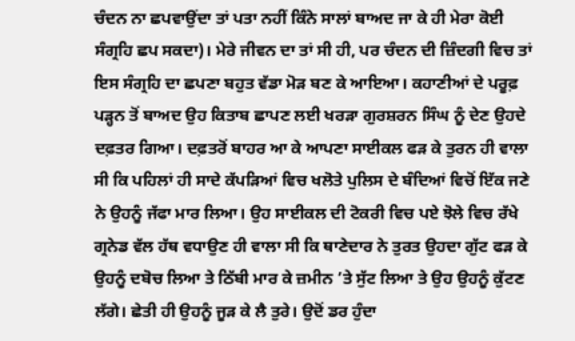ਚੰਦਨ ਨਾ ਛਪਵਾਉਂਦਾ ਤਾਂ ਪਤਾ ਨਹੀਂ ਕਿੰਨੇ ਸਾਲਾਂ ਬਾਅਦ ਜਾ ਕੇ ਹੀ ਮੇਰਾ ਕੋਈ ਸੰਗ੍ਰਹਿ ਛਪ ਸਕਦਾ)। ਮੇਰੇ ਜੀਵਨ ਦਾ ਤਾਂ ਸੀ ਹੀ, ਪਰ ਚੰਦਨ ਦੀ ਜ਼ਿੰਦਗੀ ਵਿਚ ਤਾਂ ਇਸ ਸੰਗ੍ਰਹਿ ਦਾ ਛਪਣਾ ਬਹੁਤ ਵੱਡਾ ਮੋੜ ਬਣ ਕੇ ਆਇਆ। ਕਹਾਣੀਆਂ ਦੇ ਪਰੂਫ਼ ਪੜ੍ਹਨ ਤੋਂ ਬਾਅਦ ਉਹ ਕਿਤਾਬ ਛਾਪਣ ਲਈ ਖਰੜਾ ਗੁਰਸ਼ਰਨ ਸਿੰਘ ਨੂੰ ਦੇਣ ਉਹਦੇ ਦਫ਼ਤਰ ਗਿਆ। ਦਫ਼ਤਰੋਂ ਬਾਹਰ ਆ ਕੇ ਆਪਣਾ ਸਾਈਕਲ ਫੜ ਕੇ ਤੁਰਨ ਹੀ ਵਾਲਾ ਸੀ ਕਿ ਪਹਿਲਾਂ ਹੀ ਸਾਦੇ ਕੱਪੜਿਆਂ ਵਿਚ ਖਲੋਤੇ ਪੁਲਿਸ ਦੇ ਬੰਦਿਆਂ ਵਿਚੋਂ ਇੱਕ ਜਣੇ ਨੇ ਉਹਨੂੰ ਜੱਫਾ ਮਾਰ ਲਿਆ। ਉਹ ਸਾਈਕਲ ਦੀ ਟੋਕਰੀ ਵਿਚ ਪਏ ਝੋਲੇ ਵਿਚ ਰੱਖੇ ਗ੍ਰਨੇਡ ਵੱਲ ਹੱਥ ਵਧਾਉਣ ਹੀ ਵਾਲਾ ਸੀ ਕਿ ਥਾਣੇਦਾਰ ਨੇ ਤੁਰਤ ਉਹਦਾ ਗੁੱਟ ਫੜ ਕੇ ਉਹਨੂੰ ਦਬੋਚ ਲਿਆ ਤੇ ਠਿੱਬੀ ਮਾਰ ਕੇ ਜ਼ਮੀਨ ’ਤੇ ਸੁੱਟ ਲਿਆ ਤੇ ਉਹ ਉਹਨੂੰ ਕੁੱਟਣ ਲੱਗੇ। ਛੇਤੀ ਹੀ ਉਹਨੂੰ ਜੂੜ ਕੇ ਲੈ ਤੁਰੇ। ਉਦੋਂ ਡਰ ਹੁੰਦਾ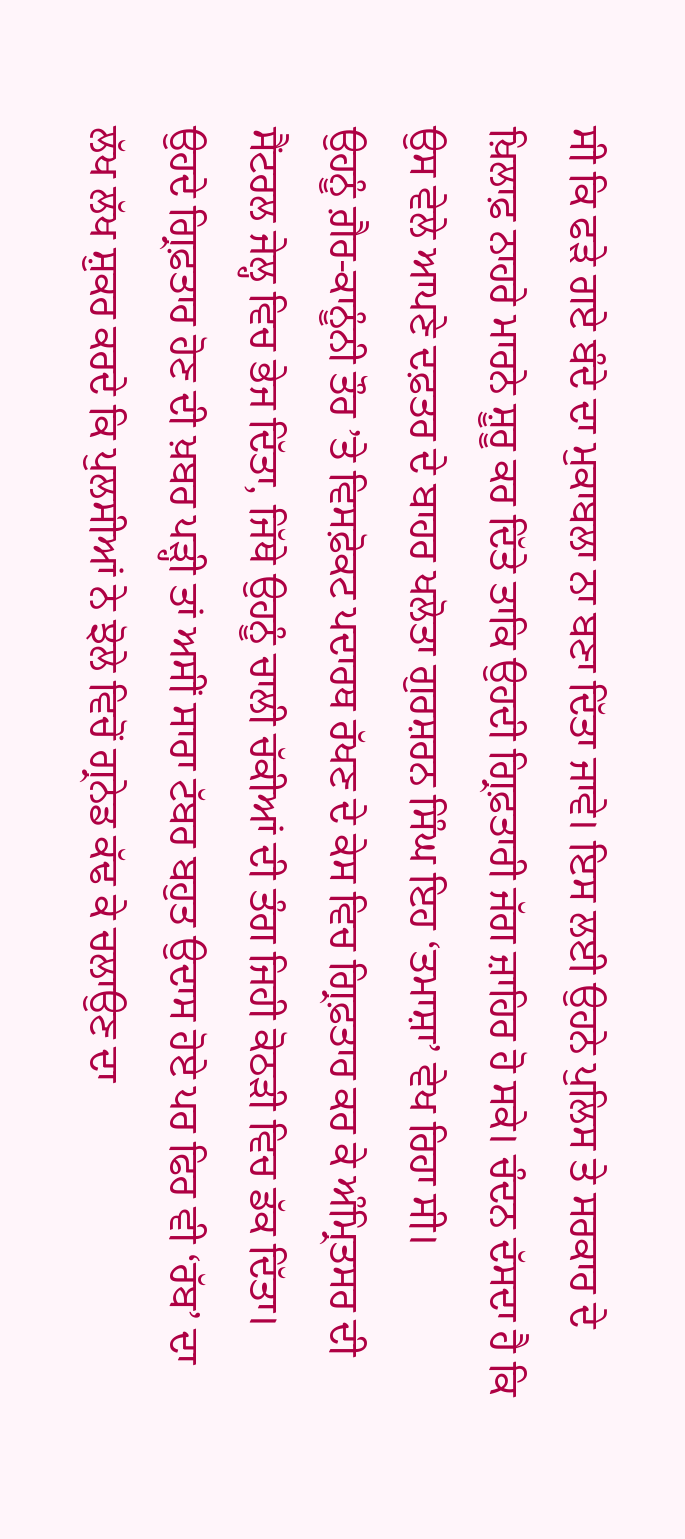ਸੀ ਕਿ ਫੜੇ ਗਏ ਬੰਦੇ ਦਾ ਮੁਕਾਬਲਾ ਨਾ ਬਣਾ ਦਿੱਤਾ ਜਾਵੇ। ਇਸ ਲਈ ਉਹਨੇ ਪੁਲਿਸ ਤੇ ਸਰਕਾਰ ਦੇ ਖ਼ਿਲਾਫ਼ ਨਾਹਰੇ ਮਾਰਨੇ ਸ਼ੂਰੂ ਕਰ ਦਿੱਤੇ ਤਾਕਿ ਉਹਦੀ ਗ੍ਰਿਫ਼ਤਾਰੀ ਜੱਗ ਜ਼ਾਹਿਰ ਹੋ ਸਕੇ। ਚੰਦਨ ਦੱਸਦਾ ਹੈ ਕਿ ਉਸ ਵੇਲੇ ਆਪਣੇ ਦਫ਼ਤਰ ਦੇ ਬਾਹਰ ਖਲੋਤਾ ਗੁਰਸ਼ਰਨ ਸਿੰਘ ਇਹ ‘ਤਮਾਸ਼ਾ’ ਵੇਖ ਰਿਹਾ ਸੀ।
ਉਹਨੂੰ ਗ਼ੈਰ-ਕਾਨੂੰਨੀ ਤੌਰ ’ਤੇ ਵਿਸਫ਼ੋਕਟ ਪਦਾਰਥ ਰੱਖਣ ਦੇ ਕੇਸ ਵਿਚ ਗ੍ਰਿਫ਼ਤਾਰ ਕਰ ਕੇ ਅੰਮ੍ਰਿਤਸਰ ਦੀ ਸੈਂਟਰਲ ਜੇਲ੍ਹ ਵਿਚ ਭੇਜ ਦਿੱਤਾ, ਜਿੱਥੇ ਉਹਨੂੰ ਚਾਲੀ ਚੱਕੀਆਂ ਦੀ ਤੰਗ ਜਿਹੀ ਕੋਠੜੀ ਵਿਚ ਡੱਕ ਦਿੱਤਾ।
ਉਹਦੇ ਗ੍ਰਿਫ਼ਤਾਰ ਹੋਣ ਦੀ ਖ਼ਬਰ ਪੜ੍ਹੀ ਤਾਂ ਅਸੀਂ ਸਾਰਾ ਟੱਬਰ ਬਹੁਤ ਉਦਾਸ ਹੋਏ ਪਰ ਫਿਰ ਵੀ ‘ਰੱਬ’ ਦਾ ਲੱਖ ਲੱਖ ਸ਼ੁਕਰ ਕਰਦੇ ਕਿ ਪੁਲਸੀਆਂ ਨੇ ਝੋਲੇ ਵਿਚੋਂ ਗ੍ਰਨੇਡ ਕੱਢ ਕੇ ਚਲਾਉਣ ਦਾ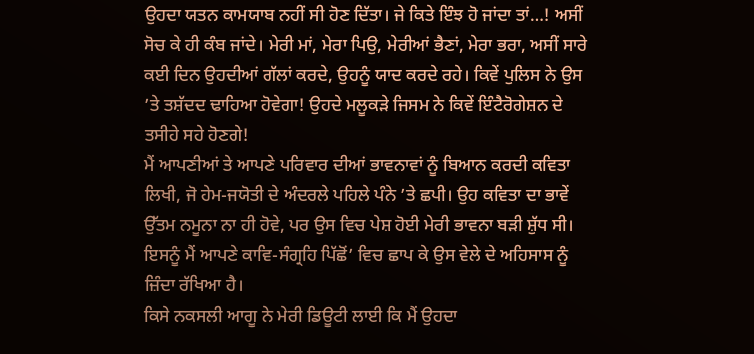ਉਹਦਾ ਯਤਨ ਕਾਮਯਾਬ ਨਹੀਂ ਸੀ ਹੋਣ ਦਿੱਤਾ। ਜੇ ਕਿਤੇ ਇੰਝ ਹੋ ਜਾਂਦਾ ਤਾਂ…! ਅਸੀਂ ਸੋਚ ਕੇ ਹੀ ਕੰਬ ਜਾਂਦੇ। ਮੇਰੀ ਮਾਂ, ਮੇਰਾ ਪਿਉ, ਮੇਰੀਆਂ ਭੈਣਾਂ, ਮੇਰਾ ਭਰਾ, ਅਸੀਂ ਸਾਰੇ ਕਈ ਦਿਨ ਉਹਦੀਆਂ ਗੱਲਾਂ ਕਰਦੇ, ਉਹਨੂੰ ਯਾਦ ਕਰਦੇ ਰਹੇ। ਕਿਵੇਂ ਪੁਲਿਸ ਨੇ ਉਸ ’ਤੇ ਤਸ਼ੱਦਦ ਢਾਹਿਆ ਹੋਵੇਗਾ! ਉਹਦੇ ਮਲੂਕੜੇ ਜਿਸਮ ਨੇ ਕਿਵੇਂ ਇੰਟੈਰੋਗੇਸ਼ਨ ਦੇ ਤਸੀਹੇ ਸਹੇ ਹੋਣਗੇ!
ਮੈਂ ਆਪਣੀਆਂ ਤੇ ਆਪਣੇ ਪਰਿਵਾਰ ਦੀਆਂ ਭਾਵਨਾਵਾਂ ਨੂੰ ਬਿਆਨ ਕਰਦੀ ਕਵਿਤਾ ਲਿਖੀ, ਜੋ ਹੇਮ-ਜਯੋਤੀ ਦੇ ਅੰਦਰਲੇ ਪਹਿਲੇ ਪੰਨੇ ’ਤੇ ਛਪੀ। ਉਹ ਕਵਿਤਾ ਦਾ ਭਾਵੇਂ ਉੱਤਮ ਨਮੂਨਾ ਨਾ ਹੀ ਹੋਵੇ, ਪਰ ਉਸ ਵਿਚ ਪੇਸ਼ ਹੋਈ ਮੇਰੀ ਭਾਵਨਾ ਬੜੀ ਸ਼ੁੱਧ ਸੀ। ਇਸਨੂੰ ਮੈਂ ਆਪਣੇ ਕਾਵਿ-ਸੰਗ੍ਰਹਿ ਪਿੱਛੋਂ’ ਵਿਚ ਛਾਪ ਕੇ ਉਸ ਵੇਲੇ ਦੇ ਅਹਿਸਾਸ ਨੂੰ ਜ਼ਿੰਦਾ ਰੱਖਿਆ ਹੈ।
ਕਿਸੇ ਨਕਸਲੀ ਆਗੂ ਨੇ ਮੇਰੀ ਡਿਊਟੀ ਲਾਈ ਕਿ ਮੈਂ ਉਹਦਾ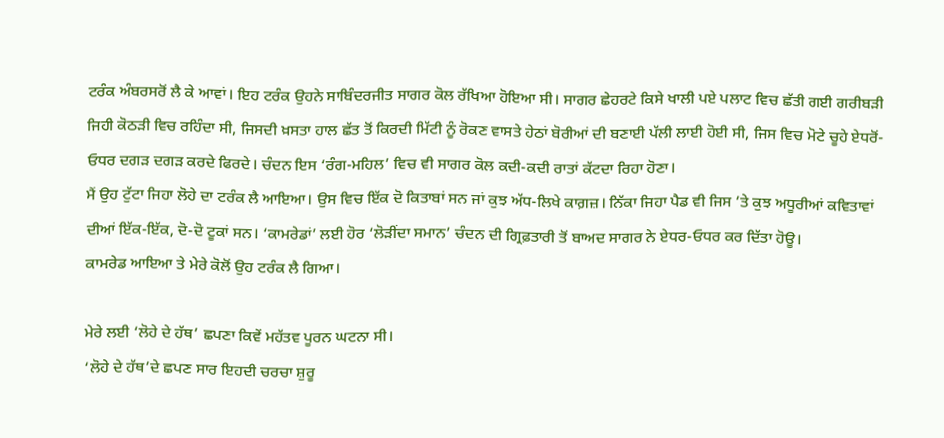ਟਰੰਕ ਅੰਬਰਸਰੋਂ ਲੈ ਕੇ ਆਵਾਂ। ਇਹ ਟਰੰਕ ਉਹਨੇ ਸਾਬਿੰਦਰਜੀਤ ਸਾਗਰ ਕੋਲ ਰੱਖਿਆ ਹੋਇਆ ਸੀ। ਸਾਗਰ ਛੇਹਰਟੇ ਕਿਸੇ ਖਾਲੀ ਪਏ ਪਲਾਟ ਵਿਚ ਛੱਤੀ ਗਈ ਗਰੀਬੜੀ ਜਿਹੀ ਕੋਠੜੀ ਵਿਚ ਰਹਿੰਦਾ ਸੀ, ਜਿਸਦੀ ਖ਼ਸਤਾ ਹਾਲ ਛੱਤ ਤੋਂ ਕਿਰਦੀ ਮਿੱਟੀ ਨੂੰ ਰੋਕਣ ਵਾਸਤੇ ਹੇਠਾਂ ਬੋਰੀਆਂ ਦੀ ਬਣਾਈ ਪੱਲੀ ਲਾਈ ਹੋਈ ਸੀ, ਜਿਸ ਵਿਚ ਮੋਟੇ ਚੂਹੇ ਏਧਰੋਂ-ਓਧਰ ਦਗੜ ਦਗੜ ਕਰਦੇ ਫਿਰਦੇ। ਚੰਦਨ ਇਸ ‘ਰੰਗ-ਮਹਿਲ’ ਵਿਚ ਵੀ ਸਾਗਰ ਕੋਲ ਕਦੀ-ਕਦੀ ਰਾਤਾਂ ਕੱਟਦਾ ਰਿਹਾ ਹੋਣਾ।
ਮੈਂ ਉਹ ਟੁੱਟਾ ਜਿਹਾ ਲੋਹੇ ਦਾ ਟਰੰਕ ਲੈ ਆਇਆ। ਉਸ ਵਿਚ ਇੱਕ ਦੋ ਕਿਤਾਬਾਂ ਸਨ ਜਾਂ ਕੁਝ ਅੱਧ-ਲਿਖੇ ਕਾਗ਼ਜ਼। ਨਿੱਕਾ ਜਿਹਾ ਪੈਡ ਵੀ ਜਿਸ ’ਤੇ ਕੁਝ ਅਧੂਰੀਆਂ ਕਵਿਤਾਵਾਂ ਦੀਆਂ ਇੱਕ-ਇੱਕ, ਦੋ-ਦੋ ਟੂਕਾਂ ਸਨ। ‘ਕਾਮਰੇਡਾਂ’ ਲਈ ਹੋਰ ‘ਲੋੜੀਂਦਾ ਸਮਾਨ’ ਚੰਦਨ ਦੀ ਗ੍ਰਿਫ਼ਤਾਰੀ ਤੋਂ ਬਾਅਦ ਸਾਗਰ ਨੇ ਏਧਰ-ਓਧਰ ਕਰ ਦਿੱਤਾ ਹੋਊ।
ਕਾਮਰੇਡ ਆਇਆ ਤੇ ਮੇਰੇ ਕੋਲੋਂ ਉਹ ਟਰੰਕ ਲੈ ਗਿਆ।

ਮੇਰੇ ਲਈ ‘ਲੋਹੇ ਦੇ ਹੱਥ’ ਛਪਣਾ ਕਿਵੇਂ ਮਹੱਤਵ ਪੂਰਨ ਘਟਨਾ ਸੀ।
‘ਲੋਹੇ ਦੇ ਹੱਥ’ਦੇ ਛਪਣ ਸਾਰ ਇਹਦੀ ਚਰਚਾ ਸ਼ੁਰੂ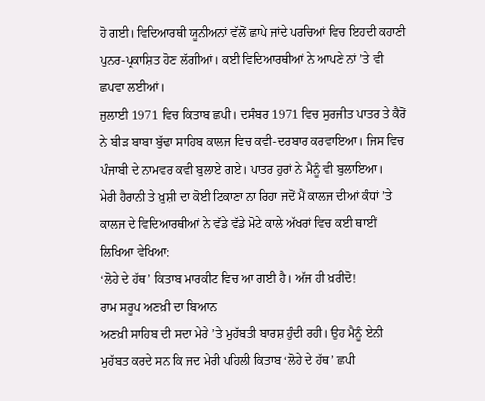ਹੋ ਗਈ। ਵਿਦਿਆਰਥੀ ਯੂਨੀਅਨਾਂ ਵੱਲੋਂ ਛਾਪੇ ਜਾਂਦੇ ਪਰਚਿਆਂ ਵਿਚ ਇਹਦੀ ਕਹਾਣੀ ਪੁਨਰ-ਪ੍ਰਕਾਸ਼ਿਤ ਹੋਣ ਲੱਗੀਆਂ। ਕਈ ਵਿਦਿਆਰਥੀਆਂ ਨੇ ਆਪਣੇ ਨਾਂ ’ਤੇ ਵੀ ਛਪਵਾ ਲਈਆਂ।
ਜੁਲਾਈ 1971 ਵਿਚ ਕਿਤਾਬ ਛਪੀ। ਦਸੰਬਰ 1971 ਵਿਚ ਸੁਰਜੀਤ ਪਾਤਰ ਤੇ ਕੈਰੋਂ ਨੇ ਬੀੜ ਬਾਬਾ ਬੁੱਢਾ ਸਾਹਿਬ ਕਾਲਜ ਵਿਚ ਕਵੀ-ਦਰਬਾਰ ਕਰਵਾਇਆ। ਜਿਸ ਵਿਚ ਪੰਜਾਬੀ ਦੇ ਨਾਮਵਰ ਕਵੀ ਬੁਲਾਏ ਗਏ। ਪਾਤਰ ਹੁਰਾਂ ਨੇ ਮੈਨੂੰ ਵੀ ਬੁਲਾਇਆ।
ਮੇਰੀ ਹੈਰਾਨੀ ਤੇ ਖ਼ੁਸ਼ੀ ਦਾ ਕੋਈ ਟਿਕਾਣਾ ਨਾ ਰਿਹਾ ਜਦੋਂ ਮੈਂ ਕਾਲਜ ਦੀਆਂ ਕੰਧਾਂ ’ਤੇ ਕਾਲਜ ਦੇ ਵਿਦਿਆਰਥੀਆਂ ਨੇ ਵੱਡੇ ਵੱਡੇ ਮੋਟੇ ਕਾਲੇ ਅੱਖਰਾਂ ਵਿਚ ਕਈ ਥਾਈਂ ਲਿਖਿਆ ਵੇਖਿਆ:
‘ਲੋਹੇ ਦੇ ਹੱਥ’ ਕਿਤਾਬ ਮਾਰਕੀਟ ਵਿਚ ਆ ਗਈ ਹੈ। ਅੱਜ ਹੀ ਖ਼ਰੀਦੋ!
ਰਾਮ ਸਰੂਪ ਅਣਖ਼ੀ ਦਾ ਬਿਆਨ
ਅਣਖ਼ੀ ਸਾਹਿਬ ਦੀ ਸਦਾ ਮੇਰੇ ’ਤੇ ਮੁਹੱਬਤੀ ਬਾਰਸ਼ ਹੁੰਦੀ ਰਹੀ। ਉਹ ਮੈਨੂੰ ਏਨੀ ਮੁਹੱਬਤ ਕਰਦੇ ਸਨ ਕਿ ਜਦ ਮੇਰੀ ਪਹਿਲੀ ਕਿਤਾਬ ‘ਲੋਹੇ ਦੇ ਹੱਥ’ ਛਪੀ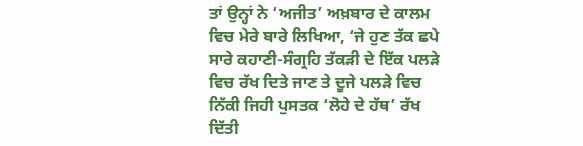ਤਾਂ ਉਨ੍ਹਾਂ ਨੇ ‘ਅਜੀਤ’ ਅਖ਼ਬਾਰ ਦੇ ਕਾਲਮ ਵਿਚ ਮੇਰੇ ਬਾਰੇ ਲਿਖਿਆ, ‘ਜੇ ਹੁਣ ਤੱਕ ਛਪੇ ਸਾਰੇ ਕਹਾਣੀ-ਸੰਗ੍ਰਹਿ ਤੱਕੜੀ ਦੇ ਇੱਕ ਪਲੜੇ ਵਿਚ ਰੱਖ ਦਿਤੇ ਜਾਣ ਤੇ ਦੂਜੇ ਪਲੜੇ ਵਿਚ ਨਿੱਕੀ ਜਿਹੀ ਪੁਸਤਕ ‘ਲੋਹੇ ਦੇ ਹੱਥ’ ਰੱਖ ਦਿੱਤੀ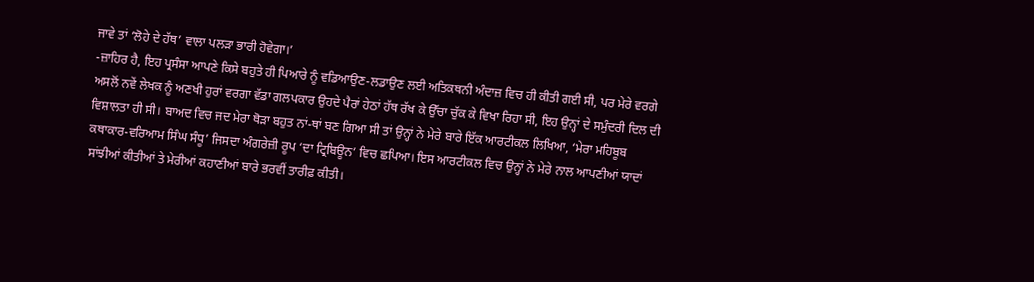ਜਾਵੇ ਤਾਂ ‘ਲੋਹੇ ਦੇ ਹੱਥ’ ਵਾਲਾ ਪਲੜਾ ਭਾਰੀ ਹੋਵੇਗਾ।’
-ਜ਼ਾਹਿਰ ਹੈ, ਇਹ ਪ੍ਰਸੰਸਾ ਆਪਣੇ ਕਿਸੇ ਬਹੁਤੇ ਹੀ ਪਿਆਰੇ ਨੂੰ ਵਡਿਆਉਣ-ਲਡਾਉਣ ਲਈ ਅਤਿਕਥਨੀ ਅੰਦਾਜ਼ ਵਿਚ ਹੀ ਕੀਤੀ ਗਈ ਸੀ, ਪਰ ਮੇਰੇ ਵਰਗੇ ਅਸਲੋਂ ਨਵੇਂ ਲੇਖਕ ਨੂੰ ਅਣਖੀ ਹੁਰਾਂ ਵਰਗਾ ਵੱਡਾ ਗਲਪਕਾਰ ਉਹਦੇ ਪੈਰਾਂ ਹੇਠਾਂ ਹੱਥ ਰੱਖ ਕੇ ਉੱਚਾ ਚੁੱਕ ਕੇ ਵਿਖਾ ਰਿਹਾ ਸੀ, ਇਹ ਉਨ੍ਹਾਂ ਦੇ ਸਮੁੰਦਰੀ ਦਿਲ ਦੀ ਵਿਸ਼ਾਲਤਾ ਹੀ ਸੀ। ਬਾਅਦ ਵਿਚ ਜਦ ਮੇਰਾ ਥੋੜਾ ਬਹੁਤ ਨਾਂ-ਥਾਂ ਬਣ ਗਿਆ ਸੀ ਤਾਂ ਉਨ੍ਹਾਂ ਨੇ ਮੇਰੇ ਬਾਰੇ ਇੱਕ ਆਰਟੀਕਲ ਲਿਖਿਆ, ‘ਮੇਰਾ ਮਹਿਬੂਬ ਕਥਾਕਾਰ-ਵਰਿਆਮ ਸਿੰਘ ਸੰਧੂ’ ਜਿਸਦਾ ਅੰਗਰੇਜ਼ੀ ਰੂਪ ‘ਦਾ ਟ੍ਰਿਬਿਊਨ’ ਵਿਚ ਛਪਿਆ। ਇਸ ਆਰਟੀਕਲ ਵਿਚ ਉਨ੍ਹਾਂ ਨੇ ਮੇਰੇ ਨਾਲ ਆਪਣੀਆਂ ਯਾਦਾਂ ਸਾਂਝੀਆਂ ਕੀਤੀਆਂ ਤੇ ਮੇਰੀਆਂ ਕਹਾਣੀਆਂ ਬਾਰੇ ਭਰਵੀਂ ਤਾਰੀਫ਼ ਕੀਤੀ।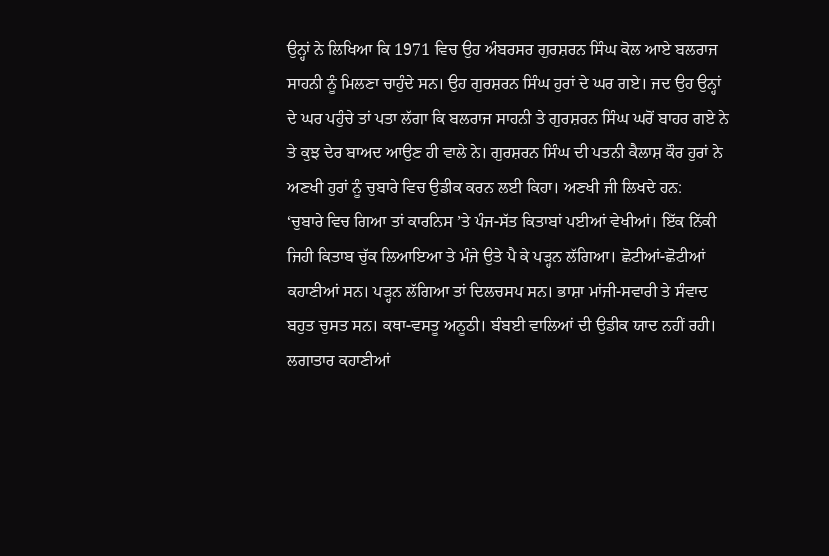ਉਨ੍ਹਾਂ ਨੇ ਲਿਖਿਆ ਕਿ 1971 ਵਿਚ ਉਹ ਅੰਬਰਸਰ ਗੁਰਸ਼ਰਨ ਸਿੰਘ ਕੋਲ ਆਏ ਬਲਰਾਜ ਸਾਹਨੀ ਨੂੰ ਮਿਲਣਾ ਚਾਹੁੰਦੇ ਸਨ। ਉਹ ਗੁਰਸ਼ਰਨ ਸਿੰਘ ਹੁਰਾਂ ਦੇ ਘਰ ਗਏ। ਜਦ ਉਹ ਉਨ੍ਹਾਂ ਦੇ ਘਰ ਪਹੁੰਚੇ ਤਾਂ ਪਤਾ ਲੱਗਾ ਕਿ ਬਲਰਾਜ ਸਾਹਨੀ ਤੇ ਗੁਰਸ਼ਰਨ ਸਿੰਘ ਘਰੋਂ ਬਾਹਰ ਗਏ ਨੇ ਤੇ ਕੁਝ ਦੇਰ ਬਾਅਦ ਆਉਣ ਹੀ ਵਾਲੇ ਨੇ। ਗੁਰਸ਼ਰਨ ਸਿੰਘ ਦੀ ਪਤਨੀ ਕੈਲਾਸ਼ ਕੌਰ ਹੁਰਾਂ ਨੇ ਅਣਖੀ ਹੁਰਾਂ ਨੂੰ ਚੁਬਾਰੇ ਵਿਚ ਉਡੀਕ ਕਰਨ ਲਈ ਕਿਹਾ। ਅਣਖੀ ਜੀ ਲਿਖਦੇ ਹਨ:
‘ਚੁਬਾਰੇ ਵਿਚ ਗਿਆ ਤਾਂ ਕਾਰਨਿਸ ’ਤੇ ਪੰਜ-ਸੱਤ ਕਿਤਾਬਾਂ ਪਈਆਂ ਵੇਖੀਆਂ। ਇੱਕ ਨਿੱਕੀ ਜਿਹੀ ਕਿਤਾਬ ਚੁੱਕ ਲਿਆਇਆ ਤੇ ਮੰਜੇ ਉਤੇ ਪੈ ਕੇ ਪੜ੍ਹਨ ਲੱਗਿਆ। ਛੋਟੀਆਂ-ਛੋਟੀਆਂ ਕਹਾਣੀਆਂ ਸਨ। ਪੜ੍ਹਨ ਲੱਗਿਆ ਤਾਂ ਦਿਲਚਸਪ ਸਨ। ਭਾਸ਼ਾ ਮਾਂਜੀ-ਸਵਾਰੀ ਤੇ ਸੰਵਾਦ ਬਹੁਤ ਚੁਸਤ ਸਨ। ਕਥਾ-ਵਸਤੂ ਅਨੂਠੀ। ਬੰਬਈ ਵਾਲਿਆਂ ਦੀ ਉਡੀਕ ਯਾਦ ਨਹੀਂ ਰਹੀ। ਲਗਾਤਾਰ ਕਹਾਣੀਆਂ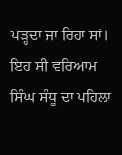ਪੜ੍ਹਦਾ ਜਾ ਰਿਹਾ ਸਾਂ। ਇਹ ਸੀ ਵਰਿਆਮ ਸਿੰਘ ਸੰਧੂ ਦਾ ਪਹਿਲਾ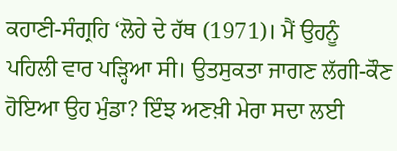ਕਹਾਣੀ-ਸੰਗ੍ਰਹਿ ‘ਲੋਹੇ ਦੇ ਹੱਥ (1971)। ਮੈਂ ਉਹਨੂੰ ਪਹਿਲੀ ਵਾਰ ਪੜ੍ਹਿਆ ਸੀ। ਉਤਸੁਕਤਾ ਜਾਗਣ ਲੱਗੀ-ਕੌਣ ਹੋਇਆ ਉਹ ਮੁੰਡਾ? ਇੰਝ ਅਣਖ਼ੀ ਮੇਰਾ ਸਦਾ ਲਈ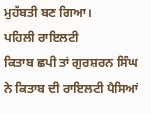ਮੁਹੱਬਤੀ ਬਣ ਗਿਆ।
ਪਹਿਲੀ ਰਾਇਲਟੀ
ਕਿਤਾਬ ਛਪੀ ਤਾਂ ਗੁਰਸ਼ਰਨ ਸਿੰਘ ਨੇ ਕਿਤਾਬ ਦੀ ਰਾਇਲਟੀ ਪੈਸਿਆਂ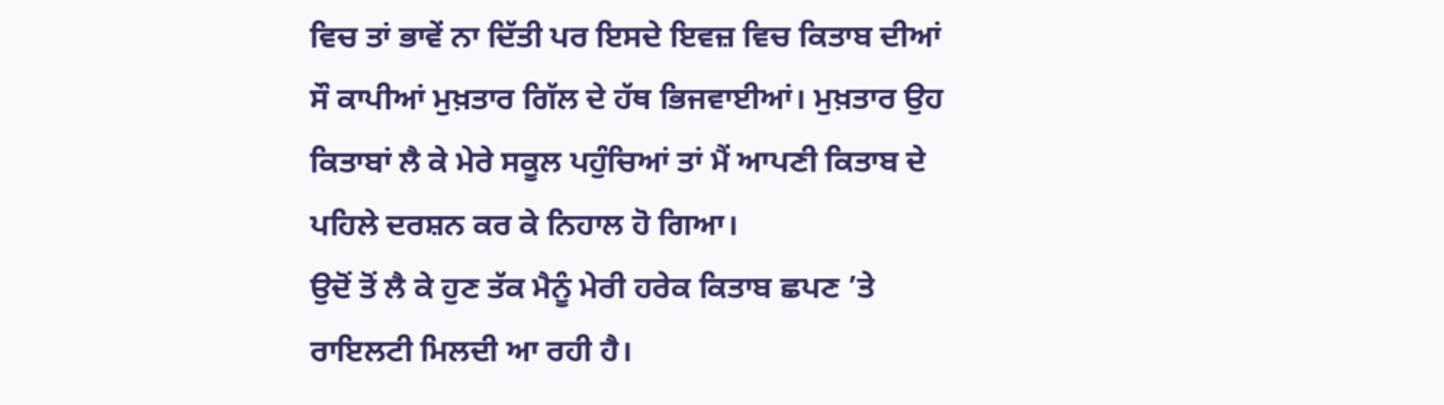ਵਿਚ ਤਾਂ ਭਾਵੇਂ ਨਾ ਦਿੱਤੀ ਪਰ ਇਸਦੇ ਇਵਜ਼ ਵਿਚ ਕਿਤਾਬ ਦੀਆਂ ਸੌ ਕਾਪੀਆਂ ਮੁਖ਼ਤਾਰ ਗਿੱਲ ਦੇ ਹੱਥ ਭਿਜਵਾਈਆਂ। ਮੁਖ਼ਤਾਰ ਉਹ ਕਿਤਾਬਾਂ ਲੈ ਕੇ ਮੇਰੇ ਸਕੂਲ ਪਹੁੰਚਿਆਂ ਤਾਂ ਮੈਂ ਆਪਣੀ ਕਿਤਾਬ ਦੇ ਪਹਿਲੇ ਦਰਸ਼ਨ ਕਰ ਕੇ ਨਿਹਾਲ ਹੋ ਗਿਆ।
ਉਦੋਂ ਤੋਂ ਲੈ ਕੇ ਹੁਣ ਤੱਕ ਮੈਨੂੰ ਮੇਰੀ ਹਰੇਕ ਕਿਤਾਬ ਛਪਣ ’ਤੇ ਰਾਇਲਟੀ ਮਿਲਦੀ ਆ ਰਹੀ ਹੈ।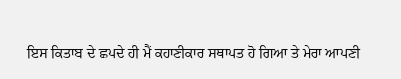ਇਸ ਕਿਤਾਬ ਦੇ ਛਪਦੇ ਹੀ ਮੈਂ ਕਹਾਣੀਕਾਰ ਸਥਾਪਤ ਹੋ ਗਿਆ ਤੇ ਮੇਰਾ ਆਪਣੀ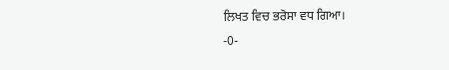ਲਿਖਤ ਵਿਚ ਭਰੋਸਾ ਵਧ ਗਿਆ।
-0-